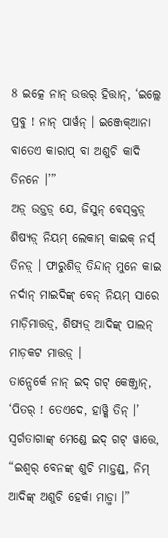8 ଇତ୍କେ ନାନ୍ ଉତ୍ତର୍ ହିତ୍ତାନ୍, ‘ଇଲ୍ଲେ ପ୍ରବୁ ! ନାନ୍ ପାର୍ୱନ୍ । ଇଞ୍ଜେକ୍ଆନା ବାତେଏ କାରାପ୍ ବା ଅଶୁଚି କାଦି ତିନନେ ।’”
ଅଡ଼୍ ଉଡ଼୍ତଡ଼୍ ଯେ, ଜିସୁନ୍ ବେସ୍କ୍ତଡ଼୍ ଶିଷ୍ୟଡ଼୍ ନିୟମ୍ ଲେକାମ୍ କାଇକ୍ ନର୍ସ୍ ତିନଡ଼୍ । ଫାରୁଶିଡ଼୍ ତିନ୍ଦାନ୍ ମୁନେ କାଇ ନର୍ଦାନ୍ ମାଇଦିଙ୍କ୍ ବେନ୍ ନିୟମ୍ ସାରେ ମାଡ଼ିମାତ୍ତଡ଼୍, ଶିଷ୍ୟଡ଼୍ ଆଦିଙ୍କ୍ ପାଲନ୍ ମାଡ଼କଟ ମାତ୍ତଡ଼୍ ।
ତାନ୍ପେର୍କେ ନାନ୍ ଇଦ୍ ଗଟ୍ କେଞ୍ଜ୍ତାନ୍, ‘ପିତର୍ ! ତେଏଦେ, ହାୱ୍କି ତିନ୍ ।’
ସ୍ୱର୍ଗତାଗାଙ୍କ୍ ମେଣ୍ଡେ ଇଦ୍ ଗଟ୍ ୱାତ୍ତେ, “ଇଶ୍ୱର୍ ବେନଙ୍କ୍ ଶୁଚି ମାଡ଼୍ତଣ୍ଡ୍, ନିମ୍ ଆଦିଙ୍କ୍ ଅଶୁଚି ହେର୍କା ମାଡ଼୍ମା ।”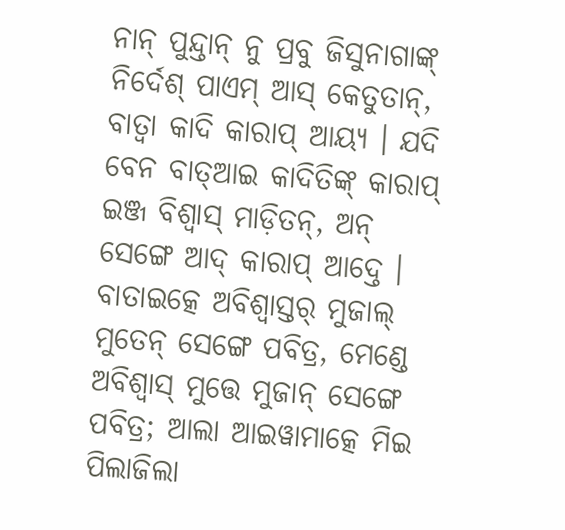ନାନ୍ ପୁନ୍ଦ୍ତାନ୍ ନୁ ପ୍ରବୁ ଜିସୁନାଗାଙ୍କ୍ ନିର୍ଦେଶ୍ ପାଏମ୍ ଆସ୍ କେତୁତାନ୍, ବାତ୍ବା କାଦି କାରାପ୍ ଆୟ୍ୟ । ଯଦି ବେନ ବାତ୍ଆଇ କାଦିତିଙ୍କ୍ କାରାପ୍ ଇଞ୍ଜ ବିଶ୍ୱାସ୍ ମାଡ଼ିତନ୍, ଅନ୍ ସେଙ୍ଗେ ଆଦ୍ କାରାପ୍ ଆଦ୍ତେ ।
ବାତାଇତ୍କେ ଅବିଶ୍ୱାସ୍ତର୍ ମୁଜାଲ୍ ମୁତେନ୍ ସେଙ୍ଗେ ପବିତ୍ର, ମେଣ୍ଡେ ଅବିଶ୍ୱାସ୍ ମୁତ୍ତେ ମୁଜାନ୍ ସେଙ୍ଗେ ପବିତ୍ର; ଆଲା ଆଇୱାମାତ୍କେ ମିଇ ପିଲାଜିଲା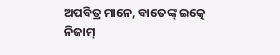ଅପବିତ୍ର ମାନେ, ବାତେଙ୍କ୍ ଇତ୍କେ ନିଜାମ୍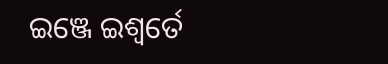ଇଞ୍ଜେ ଇଶ୍ୱର୍ତେ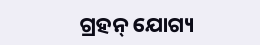ଗ୍ରହନ୍ ଯୋଗ୍ୟ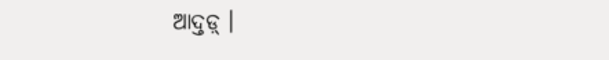ଆଦ୍ତଡ଼୍ ।